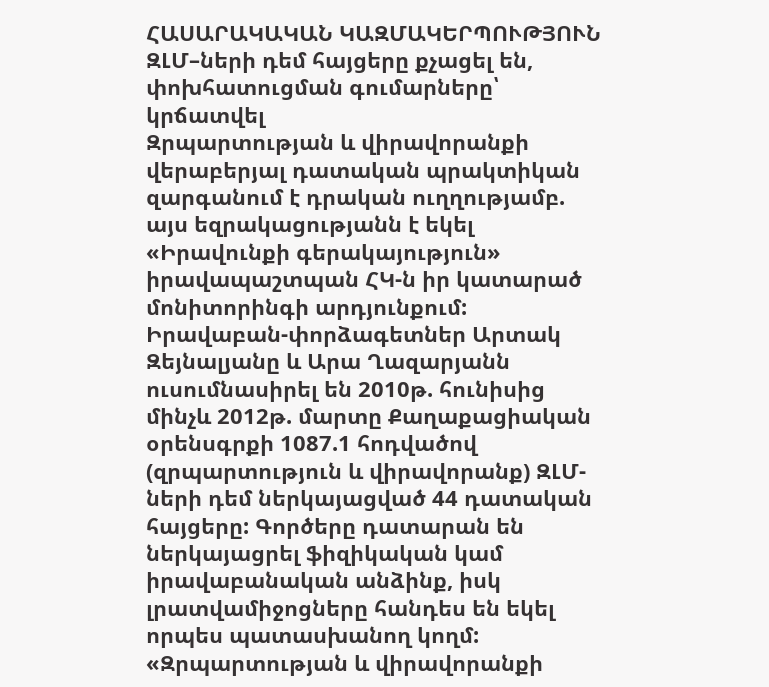ՀԱՍԱՐԱԿԱԿԱՆ ԿԱԶՄԱԿԵՐՊՈՒԹՅՈՒՆ
ԶԼՄ–ների դեմ հայցերը քչացել են, փոխհատուցման գումարները՝ կրճատվել
Զրպարտության և վիրավորանքի վերաբերյալ դատական պրակտիկան զարգանում է դրական ուղղությամբ. այս եզրակացությանն է եկել «Իրավունքի գերակայություն» իրավապաշտպան ՀԿ-ն իր կատարած մոնիտորինգի արդյունքում:
Իրավաբան-փորձագետներ Արտակ Զեյնալյանը և Արա Ղազարյանն ուսումնասիրել են 2010թ. հունիսից մինչև 2012թ. մարտը Քաղաքացիական օրենսգրքի 1087.1 հոդվածով (զրպարտություն և վիրավորանք) ԶԼՄ-ների դեմ ներկայացված 44 դատական հայցերը: Գործերը դատարան են ներկայացրել ֆիզիկական կամ իրավաբանական անձինք, իսկ լրատվամիջոցները հանդես են եկել որպես պատասխանող կողմ:
«Զրպարտության և վիրավորանքի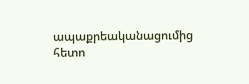ապաքրեականացումից հետո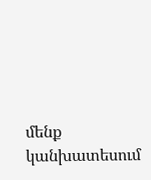մենք կանխատեսում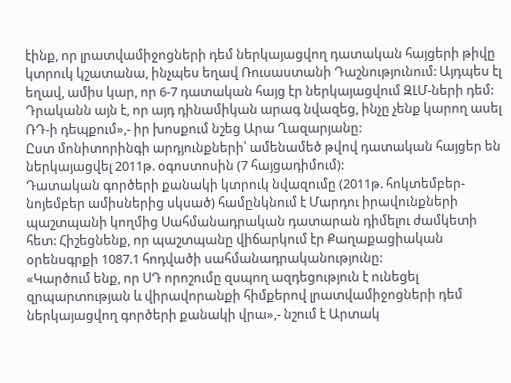էինք, որ լրատվամիջոցների դեմ ներկայացվող դատական հայցերի թիվը կտրուկ կշատանա, ինչպես եղավ Ռուսաստանի Դաշնությունում: Այդպես էլ եղավ, ամիս կար, որ 6-7 դատական հայց էր ներկայացվում ԶԼՄ-ների դեմ: Դրականն այն է, որ այդ դինամիկան արագ նվազեց, ինչը չենք կարող ասել ՌԴ-ի դեպքում»,- իր խոսքում նշեց Արա Ղազարյանը:
Ըստ մոնիտորինգի արդյունքների՝ ամենամեծ թվով դատական հայցեր են ներկայացվել 2011թ. օգոստոսին (7 հայցադիմում):
Դատական գործերի քանակի կտրուկ նվազումը (2011թ. հոկտեմբեր-նոյեմբեր ամիսներից սկսած) համընկնում է Մարդու իրավունքների պաշտպանի կողմից Սահմանադրական դատարան դիմելու ժամկետի հետ: Հիշեցնենք, որ պաշտպանը վիճարկում էր Քաղաքացիական օրենսգրքի 1087.1 հոդվածի սահմանադրականությունը:
«Կարծում ենք, որ ՍԴ որոշումը զսպող ազդեցություն է ունեցել զրպարտության և վիրավորանքի հիմքերով լրատվամիջոցների դեմ ներկայացվող գործերի քանակի վրա»,- նշում է Արտակ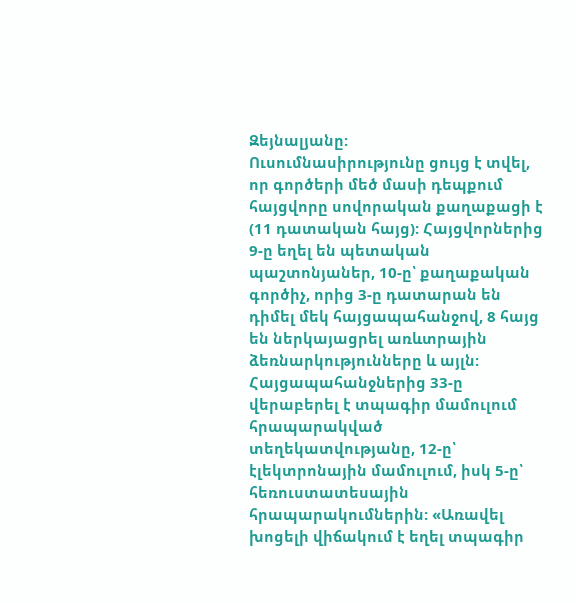Զեյնալյանը:
Ուսումնասիրությունը ցույց է տվել, որ գործերի մեծ մասի դեպքում հայցվորը սովորական քաղաքացի է (11 դատական հայց): Հայցվորներից 9-ը եղել են պետական պաշտոնյաներ, 10-ը՝ քաղաքական գործիչ, որից 3-ը դատարան են դիմել մեկ հայցապահանջով, 8 հայց են ներկայացրել առևտրային ձեռնարկությունները և այլն:
Հայցապահանջներից 33-ը վերաբերել է տպագիր մամուլում հրապարակված տեղեկատվությանը, 12-ը՝ էլեկտրոնային մամուլում, իսկ 5-ը՝ հեռուստատեսային հրապարակումներին: «Առավել խոցելի վիճակում է եղել տպագիր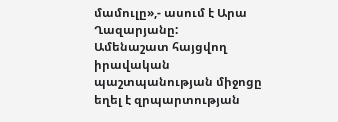մամուլը»,- ասում է Արա Ղազարյանը:
Ամենաշատ հայցվող իրավական պաշտպանության միջոցը եղել է զրպարտության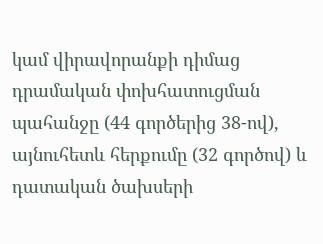կամ վիրավորանքի դիմաց դրամական փոխհատուցման պահանջը (44 գործերից 38-ով), այնուհետև հերքումը (32 գործով) և դատական ծախսերի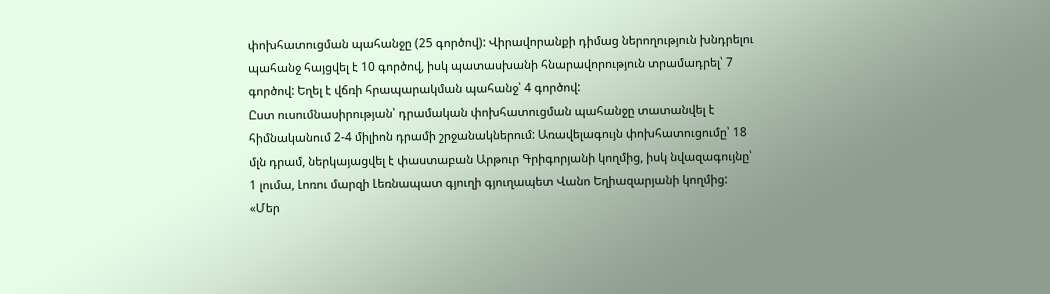փոխհատուցման պահանջը (25 գործով): Վիրավորանքի դիմաց ներողություն խնդրելու պահանջ հայցվել է 10 գործով, իսկ պատասխանի հնարավորություն տրամադրել՝ 7 գործով: Եղել է վճռի հրապարակման պահանջ՝ 4 գործով:
Ըստ ուսումնասիրության՝ դրամական փոխհատուցման պահանջը տատանվել է հիմնականում 2-4 միլիոն դրամի շրջանակներում: Առավելագույն փոխհատուցումը՝ 18 մլն դրամ, ներկայացվել է փաստաբան Արթուր Գրիգորյանի կողմից, իսկ նվազագույնը՝ 1 լումա, Լոռու մարզի Լեռնապատ գյուղի գյուղապետ Վանո Եղիազարյանի կողմից:
«Մեր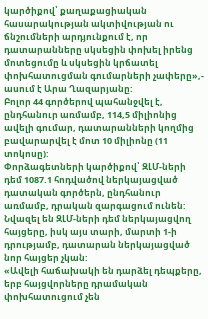կարծիքով՝ քաղաքացիական հասարակության ակտիվության ու ճնշումների արդյունքում է, որ դատարանները սկսեցին փոխել իրենց մոտեցումը և սկսեցին կրճատել փոխհատուցման գումարների չափերը»,- ասում է Արա Ղազարյանը:
Բոլոր 44 գործերով պահանջվել է, ընդհանուր առմամբ, 114,5 միլիոնից ավելի գումար, դատարանների կողմից բավարարվել է մոտ 10 միլիոնը (11 տոկոսը):
Փորձագետների կարծիքով՝ ԶԼՄ-ների դեմ 1087.1 հոդվածով ներկայացված դատական գործերն, ընդհանուր առմամբ, դրական զարգացում ունեն: Նվազել են ԶԼՄ-ների դեմ ներկայացվող հայցերը, իսկ այս տարի, մարտի 1-ի դրությամբ, դատարան ներկայացված նոր հայցեր չկան:
«Ավելի հաճախակի են դարձել դեպքերը, երբ հայցվորները դրամական փոխհատուցում չեն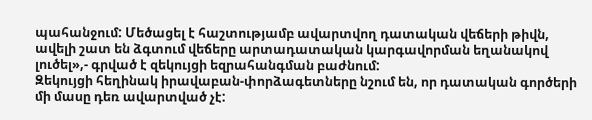պահանջում: Մեծացել է հաշտությամբ ավարտվող դատական վեճերի թիվն, ավելի շատ են ձգտում վեճերը արտադատական կարգավորման եղանակով լուծել»,- գրված է զեկույցի եզրահանգման բաժնում:
Զեկույցի հեղինակ իրավաբան-փորձագետները նշում են, որ դատական գործերի մի մասը դեռ ավարտված չէ: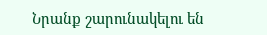Նրանք շարունակելու են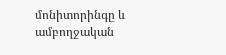մոնիտորինգը և ամբողջական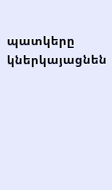պատկերը կներկայացնեն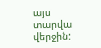այս տարվա վերջին: